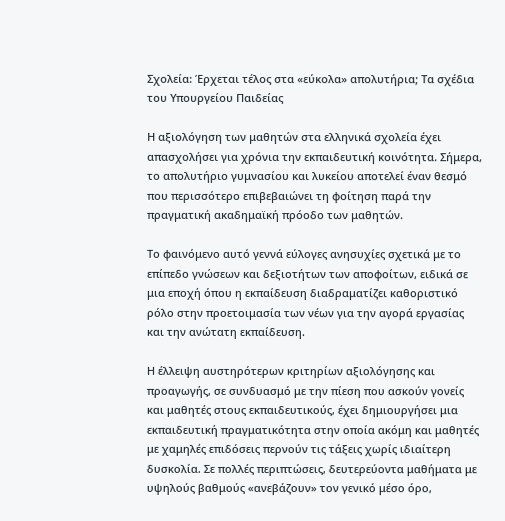Σχολεία: Έρχεται τέλος στα «εύκολα» απολυτήρια; Τα σχέδια του Υπουργείου Παιδείας

Η αξιολόγηση των μαθητών στα ελληνικά σχολεία έχει απασχολήσει για χρόνια την εκπαιδευτική κοινότητα. Σήμερα, το απολυτήριο γυμνασίου και λυκείου αποτελεί έναν θεσμό που περισσότερο επιβεβαιώνει τη φοίτηση παρά την πραγματική ακαδημαϊκή πρόοδο των μαθητών.

Το φαινόμενο αυτό γεννά εύλογες ανησυχίες σχετικά με το επίπεδο γνώσεων και δεξιοτήτων των αποφοίτων, ειδικά σε μια εποχή όπου η εκπαίδευση διαδραματίζει καθοριστικό ρόλο στην προετοιμασία των νέων για την αγορά εργασίας και την ανώτατη εκπαίδευση.

Η έλλειψη αυστηρότερων κριτηρίων αξιολόγησης και προαγωγής, σε συνδυασμό με την πίεση που ασκούν γονείς και μαθητές στους εκπαιδευτικούς, έχει δημιουργήσει μια εκπαιδευτική πραγματικότητα στην οποία ακόμη και μαθητές με χαμηλές επιδόσεις περνούν τις τάξεις χωρίς ιδιαίτερη δυσκολία. Σε πολλές περιπτώσεις, δευτερεύοντα μαθήματα με υψηλούς βαθμούς «ανεβάζουν» τον γενικό μέσο όρο,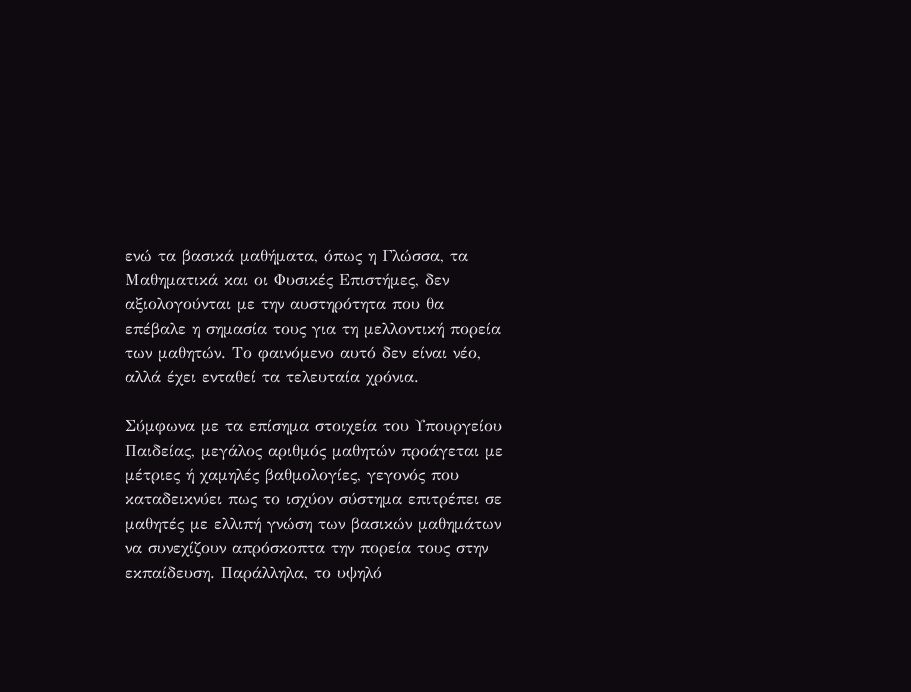ενώ τα βασικά μαθήματα, όπως η Γλώσσα, τα Μαθηματικά και οι Φυσικές Επιστήμες, δεν αξιολογούνται με την αυστηρότητα που θα επέβαλε η σημασία τους για τη μελλοντική πορεία των μαθητών. Το φαινόμενο αυτό δεν είναι νέο, αλλά έχει ενταθεί τα τελευταία χρόνια.

Σύμφωνα με τα επίσημα στοιχεία του Υπουργείου Παιδείας, μεγάλος αριθμός μαθητών προάγεται με μέτριες ή χαμηλές βαθμολογίες, γεγονός που καταδεικνύει πως το ισχύον σύστημα επιτρέπει σε μαθητές με ελλιπή γνώση των βασικών μαθημάτων να συνεχίζουν απρόσκοπτα την πορεία τους στην εκπαίδευση. Παράλληλα, το υψηλό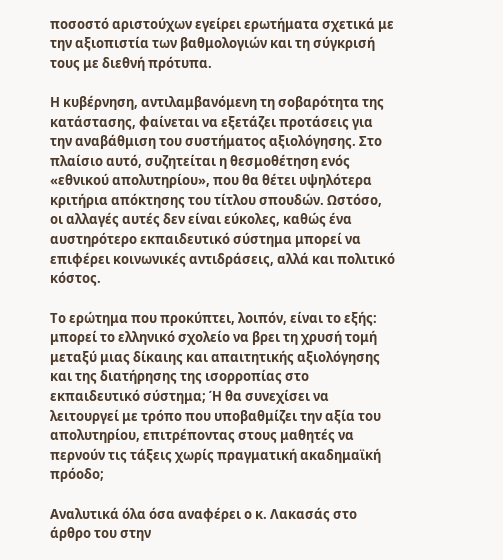ποσοστό αριστούχων εγείρει ερωτήματα σχετικά με την αξιοπιστία των βαθμολογιών και τη σύγκρισή τους με διεθνή πρότυπα.

Η κυβέρνηση, αντιλαμβανόμενη τη σοβαρότητα της κατάστασης, φαίνεται να εξετάζει προτάσεις για την αναβάθμιση του συστήματος αξιολόγησης. Στο πλαίσιο αυτό, συζητείται η θεσμοθέτηση ενός «εθνικού απολυτηρίου», που θα θέτει υψηλότερα κριτήρια απόκτησης του τίτλου σπουδών. Ωστόσο, οι αλλαγές αυτές δεν είναι εύκολες, καθώς ένα αυστηρότερο εκπαιδευτικό σύστημα μπορεί να επιφέρει κοινωνικές αντιδράσεις, αλλά και πολιτικό κόστος.

Το ερώτημα που προκύπτει, λοιπόν, είναι το εξής: μπορεί το ελληνικό σχολείο να βρει τη χρυσή τομή μεταξύ μιας δίκαιης και απαιτητικής αξιολόγησης και της διατήρησης της ισορροπίας στο εκπαιδευτικό σύστημα; Ή θα συνεχίσει να λειτουργεί με τρόπο που υποβαθμίζει την αξία του απολυτηρίου, επιτρέποντας στους μαθητές να περνούν τις τάξεις χωρίς πραγματική ακαδημαϊκή πρόοδο;

Αναλυτικά όλα όσα αναφέρει ο κ. Λακασάς στο άρθρο του στην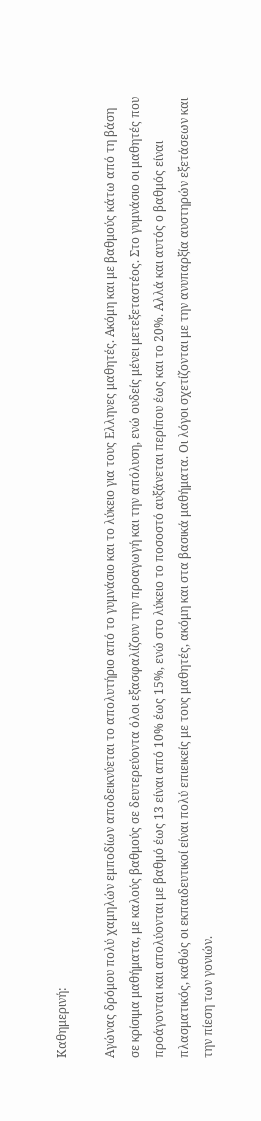Καθημερινή:

Αγώνας δρόμου πολύ χαμηλών εμποδίων αποδεικνύεται το απολυτήριο από το γυμνάσιο και το λύκειο για τους Ελληνες μαθητές. Ακόμη και με βαθμούς κάτω από τη βάση σε κρίσιμα μαθήματα, με καλούς βαθμούς σε δευτερεύοντα όλοι εξασφαλίζουν την προαγωγή και την απόλυση, ενώ ουδείς μένει μετεξεταστέος. Στο γυμνάσιο οι μαθητές που προάγονται και απολύονται με βαθμό έως 13 είναι από 10% έως 15%, ενώ στο λύκειο το ποσοστό αυξάνεται περίπου έως και το 20%. Αλλά και αυτός ο βαθμός είναι πλασματικός, καθώς οι εκπαιδευτικοί είναι πολύ επιεικείς με τους μαθητές, ακόμη και στα βασικά μαθήματα. Οι λόγοι σχετίζονται με την ανυπαρξία αυστηρών εξετάσεων και την πίεση των γονιών.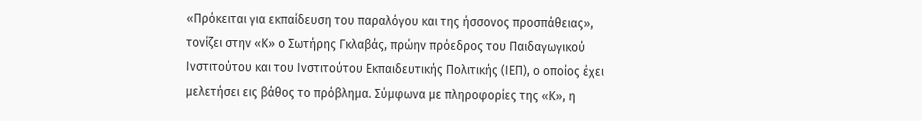«Πρόκειται για εκπαίδευση του παραλόγου και της ήσσονος προσπάθειας», τονίζει στην «Κ» ο Σωτήρης Γκλαβάς, πρώην πρόεδρος του Παιδαγωγικού Ινστιτούτου και του Ινστιτούτου Εκπαιδευτικής Πολιτικής (ΙΕΠ), ο οποίος έχει μελετήσει εις βάθος το πρόβλημα. Σύμφωνα με πληροφορίες της «Κ», η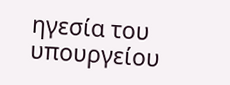ηγεσία του υπουργείου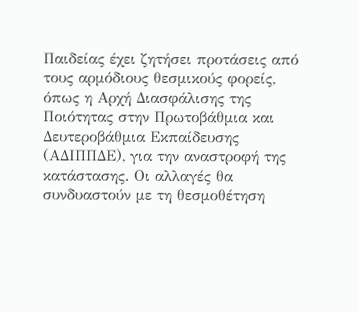Παιδείας έχει ζητήσει προτάσεις από τους αρμόδιους θεσμικούς φορείς, όπως η Αρχή Διασφάλισης της Ποιότητας στην Πρωτοβάθμια και Δευτεροβάθμια Εκπαίδευσης (ΑΔΙΠΠΔΕ), για την αναστροφή της κατάστασης. Οι αλλαγές θα συνδυαστούν με τη θεσμοθέτηση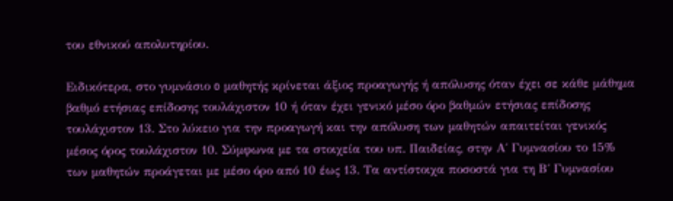του εθνικού απολυτηρίου.

Ειδικότερα, στο γυμνάσιο o μαθητής κρίνεται άξιος προαγωγής ή απόλυσης όταν έχει σε κάθε μάθημα βαθμό ετήσιας επίδοσης τουλάχιστον 10 ή όταν έχει γενικό μέσο όρο βαθμών ετήσιας επίδοσης τουλάχιστον 13. Στο λύκειο για την προαγωγή και την απόλυση των μαθητών απαιτείται γενικός μέσος όρος τουλάχιστον 10. Σύμφωνα με τα στοιχεία του υπ. Παιδείας, στην Α΄ Γυμνασίου το 15% των μαθητών προάγεται με μέσο όρο από 10 έως 13. Τα αντίστοιχα ποσοστά για τη Β΄ Γυμνασίου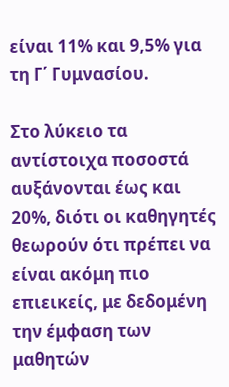είναι 11% και 9,5% για τη Γ΄ Γυμνασίου.

Στο λύκειο τα αντίστοιχα ποσοστά αυξάνονται έως και 20%, διότι οι καθηγητές θεωρούν ότι πρέπει να είναι ακόμη πιο επιεικείς, με δεδομένη την έμφαση των μαθητών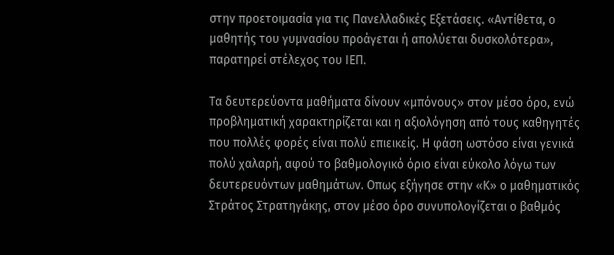στην προετοιμασία για τις Πανελλαδικές Εξετάσεις. «Αντίθετα, ο μαθητής του γυμνασίου προάγεται ή απολύεται δυσκολότερα», παρατηρεί στέλεχος του ΙΕΠ.

Τα δευτερεύοντα μαθήματα δίνουν «μπόνους» στον μέσο όρο, ενώ προβληματική χαρακτηρίζεται και η αξιολόγηση από τους καθηγητές που πολλές φορές είναι πολύ επιεικείς. Η φάση ωστόσο είναι γενικά πολύ χαλαρή, αφού το βαθμολογικό όριο είναι εύκολο λόγω των δευτερευόντων μαθημάτων. Οπως εξήγησε στην «Κ» ο μαθηματικός Στράτος Στρατηγάκης, στον μέσο όρο συνυπολογίζεται ο βαθμός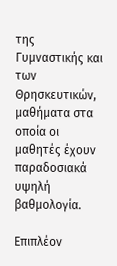της Γυμναστικής και των Θρησκευτικών, μαθήματα στα οποία οι μαθητές έχουν παραδοσιακά υψηλή βαθμολογία.

Επιπλέον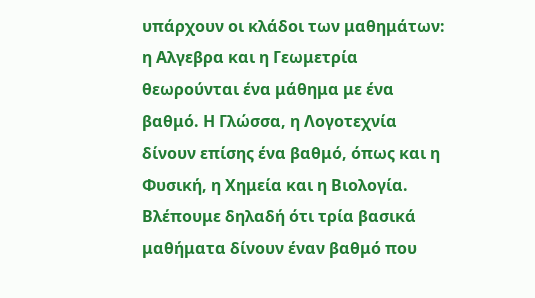υπάρχουν οι κλάδοι των μαθημάτων: η Αλγεβρα και η Γεωμετρία θεωρούνται ένα μάθημα με ένα βαθμό. Η Γλώσσα, η Λογοτεχνία δίνουν επίσης ένα βαθμό, όπως και η Φυσική, η Χημεία και η Βιολογία. Βλέπουμε δηλαδή ότι τρία βασικά μαθήματα δίνουν έναν βαθμό που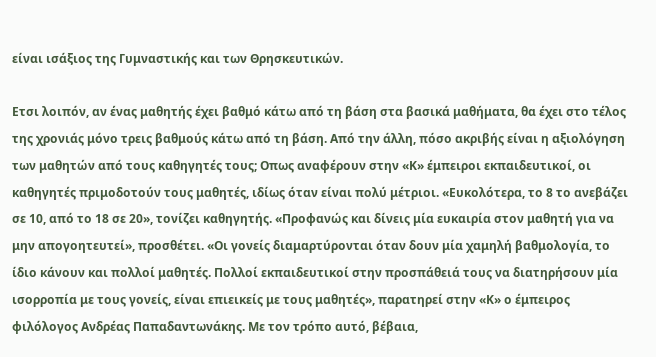είναι ισάξιος της Γυμναστικής και των Θρησκευτικών.

Ετσι λοιπόν, αν ένας μαθητής έχει βαθμό κάτω από τη βάση στα βασικά μαθήματα, θα έχει στο τέλος της χρονιάς μόνο τρεις βαθμούς κάτω από τη βάση. Από την άλλη, πόσο ακριβής είναι η αξιολόγηση των μαθητών από τους καθηγητές τους; Οπως αναφέρουν στην «Κ» έμπειροι εκπαιδευτικοί, οι καθηγητές πριμοδοτούν τους μαθητές, ιδίως όταν είναι πολύ μέτριοι. «Ευκολότερα, το 8 το ανεβάζει σε 10, από το 18 σε 20», τονίζει καθηγητής. «Προφανώς και δίνεις μία ευκαιρία στον μαθητή για να μην απογοητευτεί», προσθέτει. «Οι γονείς διαμαρτύρονται όταν δουν μία χαμηλή βαθμολογία, το ίδιο κάνουν και πολλοί μαθητές. Πολλοί εκπαιδευτικοί στην προσπάθειά τους να διατηρήσουν μία ισορροπία με τους γονείς, είναι επιεικείς με τους μαθητές», παρατηρεί στην «Κ» ο έμπειρος φιλόλογος Ανδρέας Παπαδαντωνάκης. Με τον τρόπο αυτό, βέβαια,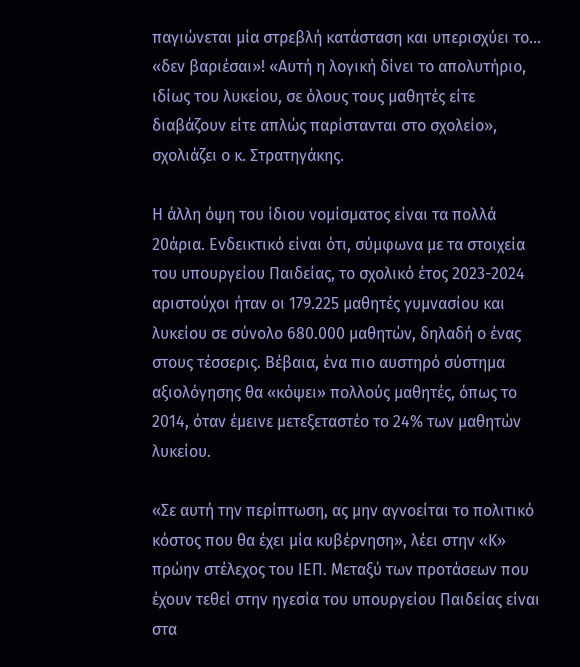παγιώνεται μία στρεβλή κατάσταση και υπερισχύει το… «δεν βαριέσαι»! «Αυτή η λογική δίνει το απολυτήριο, ιδίως του λυκείου, σε όλους τους μαθητές είτε διαβάζουν είτε απλώς παρίστανται στο σχολείο», σχολιάζει ο κ. Στρατηγάκης.

Η άλλη όψη του ίδιου νομίσματος είναι τα πολλά 20άρια. Ενδεικτικό είναι ότι, σύμφωνα με τα στοιχεία του υπουργείου Παιδείας, το σχολικό έτος 2023-2024 αριστούχοι ήταν οι 179.225 μαθητές γυμνασίου και λυκείου σε σύνολο 680.000 μαθητών, δηλαδή ο ένας στους τέσσερις. Βέβαια, ένα πιο αυστηρό σύστημα αξιολόγησης θα «κόψει» πολλούς μαθητές, όπως το 2014, όταν έμεινε μετεξεταστέο το 24% των μαθητών λυκείου.

«Σε αυτή την περίπτωση, ας μην αγνοείται το πολιτικό κόστος που θα έχει μία κυβέρνηση», λέει στην «Κ» πρώην στέλεχος του ΙΕΠ. Μεταξύ των προτάσεων που έχουν τεθεί στην ηγεσία του υπουργείου Παιδείας είναι στα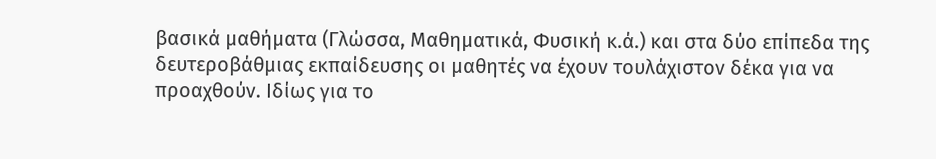βασικά μαθήματα (Γλώσσα, Μαθηματικά, Φυσική κ.ά.) και στα δύο επίπεδα της δευτεροβάθμιας εκπαίδευσης οι μαθητές να έχουν τουλάχιστον δέκα για να προαχθούν. Ιδίως για το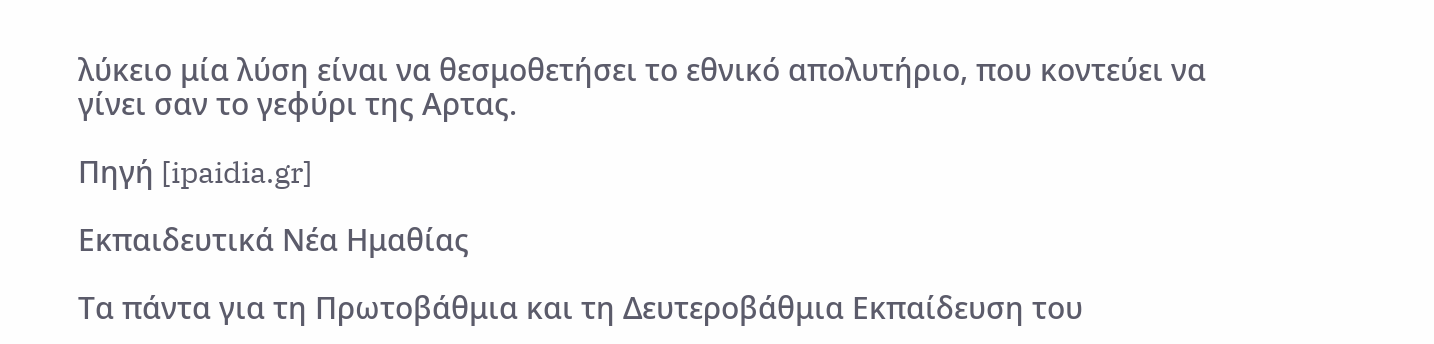λύκειο μία λύση είναι να θεσμοθετήσει το εθνικό απολυτήριο, που κοντεύει να γίνει σαν το γεφύρι της Αρτας.

Πηγή [ipaidia.gr]

Εκπαιδευτικά Νέα Ημαθίας

Τα πάντα για τη Πρωτοβάθμια και τη Δευτεροβάθμια Εκπαίδευση του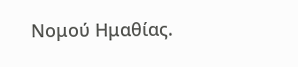Νομού Ημαθίας.